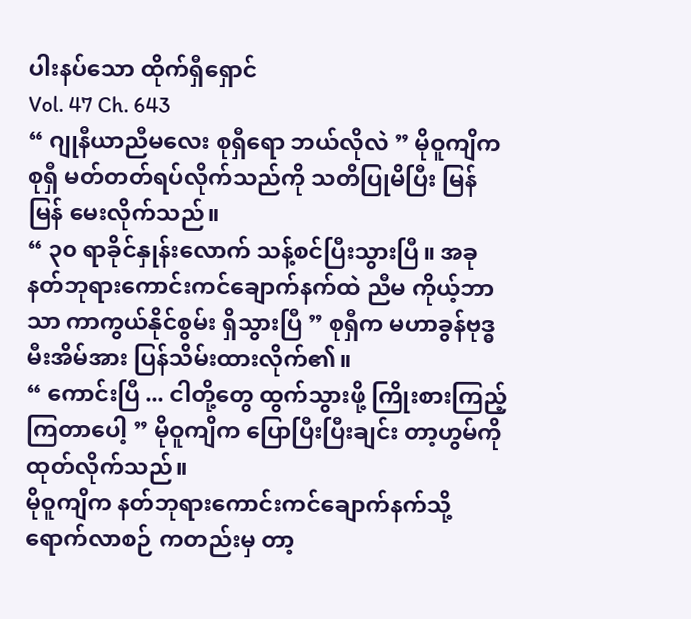ပါးနပ်သော ထိုက်ရှီရှောင်
Vol. 47 Ch. 643
“ ဂျုနီယာညီမလေး စုရှီရော ဘယ်လိုလဲ ” မိုဝူကျိက စုရှီ မတ်တတ်ရပ်လိုက်သည်ကို သတိပြုမိပြီး မြန်မြန် မေးလိုက်သည်။
“ ၃၀ ရာခိုင်နှုန်းလောက် သန့်စင်ပြီးသွားပြီ။ အခု နတ်ဘုရားကောင်းကင်ချောက်နက်ထဲ ညီမ ကိုယ့်ဘာသာ ကာကွယ်နိုင်စွမ်း ရှိသွားပြီ ” စုရှီက မဟာခွန်ဗုဒ္ဓ မီးအိမ်အား ပြန်သိမ်းထားလိုက်၏။
“ ကောင်းပြီ ... ငါတို့တွေ ထွက်သွားဖို့ ကြိုးစားကြည့်ကြတာပေါ့ ” မိုဝူကျိက ပြောပြီးပြီးချင်း တာ့ဟွမ်ကို ထုတ်လိုက်သည်။
မိုဝူကျိက နတ်ဘုရားကောင်းကင်ချောက်နက်သို့ ရောက်လာစဉ် ကတည်းမှ တာ့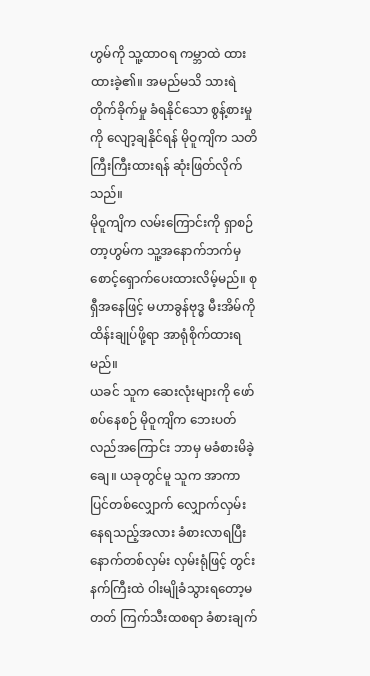ဟွမ်ကို သူ့ထာဝရ ကမ္ဘာထဲ ထားထားခဲ့၏။ အမည်မသိ သားရဲ တိုက်ခိုက်မှု ခံရနိုင်သော စွန့်စားမှုကို လျော့ချနိုင်ရန် မိုဝူကျိက သတိကြီးကြီးထားရန် ဆုံးဖြတ်လိုက်သည်။
မိုဝူကျိက လမ်းကြောင်းကို ရှာစဉ် တာ့ဟွမ်က သူ့အနောက်ဘက်မှ စောင့်ရှောက်ပေးထားလိမ့်မည်။ စုရှီအနေဖြင့် မဟာခွန်ဗုဒ္ဓ မီးအိမ်ကို ထိန်းချုပ်ဖို့ရာ အာရုံစိုက်ထားရမည်။
ယခင် သူက ဆေးလုံးများကို ဖော်စပ်နေစဉ် မိုဝူကျိက ဘေးပတ်လည်အကြောင်း ဘာမှ မခံစားမိခဲ့ချေ။ ယခုတွင်မူ သူက အာကာပြင်တစ်လျှောက် လျှောက်လှမ်းနေရသည့်အလား ခံစားလာရပြီး နောက်တစ်လှမ်း လှမ်းရုံဖြင့် တွင်းနက်ကြီးထဲ ဝါးမျိုခံသွားရတော့မတတ် ကြက်သီးထစရာ ခံစားချက်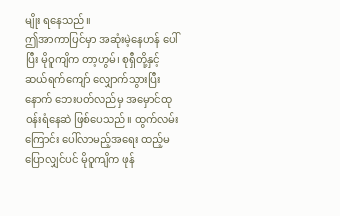မျိုး ရနေသည်။
ဤအာကာပြင်မှာ အဆုံးမဲ့နေဟန် ပေါ်ပြီး မိုဝူကျိက တာ့ဟွမ်၊ စုရှီတို့နှင့် ဆယ်ရက်ကျော် လျှောက်သွားပြီးနောက် ဘေးပတ်လည်မှ အမှောင်ထု ဝန်းရံနေဆဲ ဖြစ်ပေသည်။ ထွက်လမ်းကြောင်း ပေါ်လာမည့်အရေး ထည့်မပြောလျှင်ပင် မိုဝူကျိက ဖုန်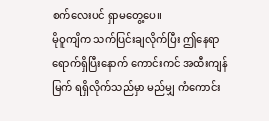စက်လေးပင် ရှာမတွေ့ပေ။
မိုဝူကျိက သက်ပြင်းချလိုက်ပြီး ဤနေရာ ရောက်ရှိပြီးနောက် ကောင်းကင် အထီးကျန်မြက် ရရှိလိုက်သည်မှာ မည်မျှ ကံကောင်း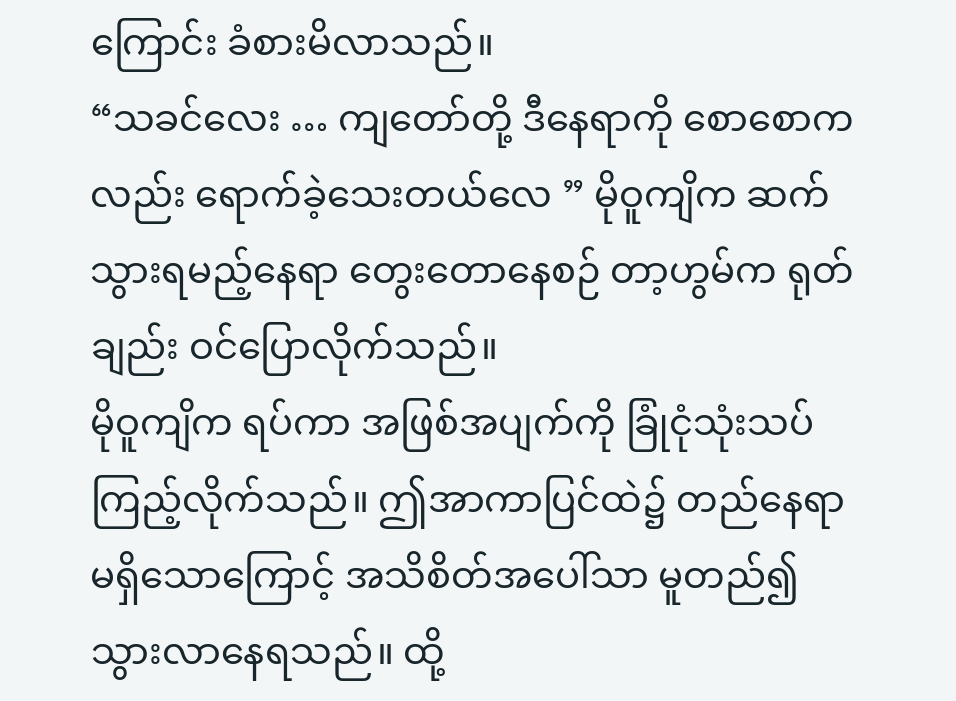ကြောင်း ခံစားမိလာသည်။
“သခင်လေး … ကျတော်တို့ ဒီနေရာကို စောစောကလည်း ရောက်ခဲ့သေးတယ်လေ ” မိုဝူကျိက ဆက်သွားရမည့်နေရာ တွေးတောနေစဉ် တာ့ဟွမ်က ရုတ်ချည်း ဝင်ပြောလိုက်သည်။
မိုဝူကျိက ရပ်ကာ အဖြစ်အပျက်ကို ခြုံငုံသုံးသပ်ကြည့်လိုက်သည်။ ဤအာကာပြင်ထဲ၌ တည်နေရာ မရှိသောကြောင့် အသိစိတ်အပေါ်သာ မူတည်၍ သွားလာနေရသည်။ ထို့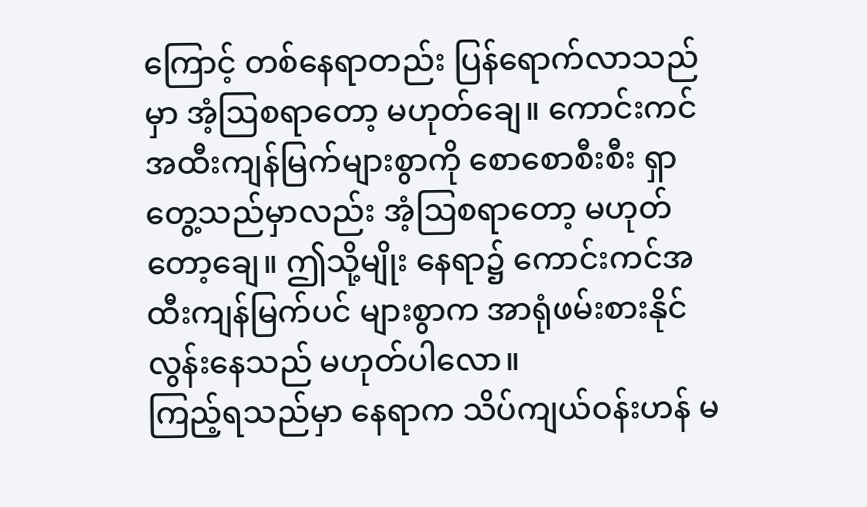ကြောင့် တစ်နေရာတည်း ပြန်ရောက်လာသည်မှာ အံ့ဩစရာတော့ မဟုတ်ချေ။ ကောင်းကင်အထီးကျန်မြက်များစွာကို စောစောစီးစီး ရှာတွေ့သည်မှာလည်း အံ့ဩစရာတော့ မဟုတ်တော့ချေ။ ဤသို့မျိုး နေရာ၌ ကောင်းကင်အထီးကျန်မြက်ပင် များစွာက အာရုံဖမ်းစားနိုင်လွန်းနေသည် မဟုတ်ပါလော။
ကြည့်ရသည်မှာ နေရာက သိပ်ကျယ်ဝန်းဟန် မ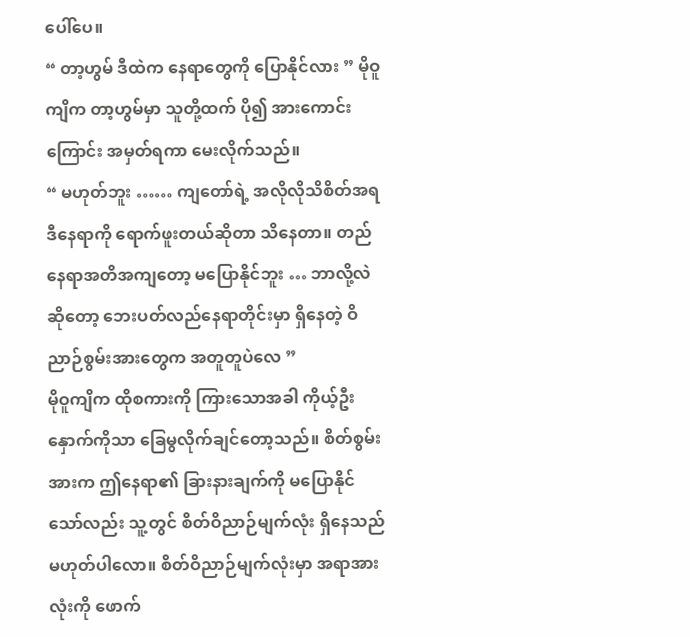ပေါ်ပေ။
“ တာ့ဟွမ် ဒီထဲက နေရာတွေကို ပြောနိုင်လား ” မိုဝူကျိက တာ့ဟွမ်မှာ သူတို့ထက် ပို၍ အားကောင်းကြောင်း အမှတ်ရကာ မေးလိုက်သည်။
“ မဟုတ်ဘူး …… ကျတော်ရဲ့ အလိုလိုသိစိတ်အရ ဒီနေရာကို ရောက်ဖူးတယ်ဆိုတာ သိနေတာ။ တည်နေရာအတိအကျတော့ မပြောနိုင်ဘူး … ဘာလို့လဲဆိုတော့ ဘေးပတ်လည်နေရာတိုင်းမှာ ရှိနေတဲ့ ဝိညာဉ်စွမ်းအားတွေက အတူတူပဲလေ ”
မိုဝူကျိက ထိုစကားကို ကြားသောအခါ ကိုယ့်ဦးနှောက်ကိုသာ ခြေမွလိုက်ချင်တော့သည်။ စိတ်စွမ်းအားက ဤနေရာ၏ ခြားနားချက်ကို မပြောနိုင်သော်လည်း သူ့တွင် စိတ်ဝိညာဉ်မျက်လုံး ရှိနေသည် မဟုတ်ပါလော။ စိတ်ဝိညာဉ်မျက်လုံးမှာ အရာအားလုံးကို ဖောက်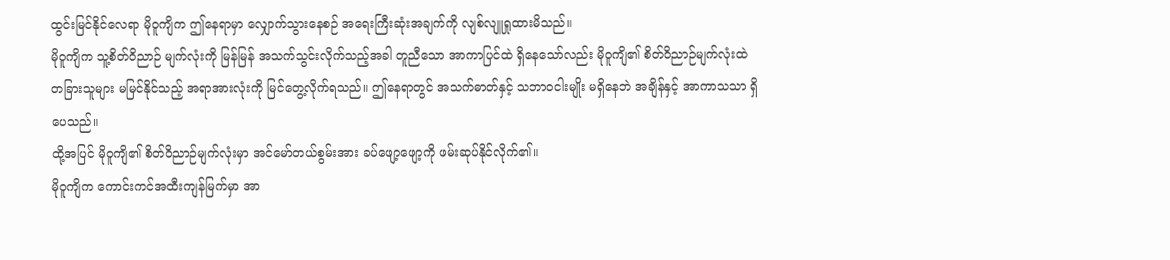ထွင်းမြင်နိုင်လေရာ မိုဝူကျိက ဤနေရာမှာ လျှောက်သွားနေစဉ် အရေးကြီးဆုံးအချက်ကို လျစ်လျူရှုထားမိသည်။
မိုဝူကျိက သူ့စိတ်ဝိညာဉ် မျက်လုံးကို မြန်မြန် အသက်သွင်းလိုက်သည့်အခါ တူညီသော အာကာပြင်ထဲ ရှိနေသော်လည်း မိုဝူကျိ၏ စိတ်ဝိညာဉ်မျက်လုံးထဲ တခြားသူများ မမြင်နိုင်သည့် အရာအားလုံးကို မြင်တွေ့လိုက်ရသည်။ ဤနေရာတွင် အသက်ဓာတ်နှင့် သဘာဝငါးမျိုး မရှိနေဘဲ အချိန်နှင့် အာကာသသာ ရှိပေသည်။
ထို့အပြင် မိုဝူကျိ၏ စိတ်ဝိညာဉ်မျက်လုံးမှာ အင်မော်တယ်စွမ်းအား ခပ်ဖျော့ဖျော့ကို ဖမ်းဆုပ်နိုင်လိုက်၏။
မိုဝူကျိက ကောင်းကင်အထီးကျန်မြက်မှာ အာ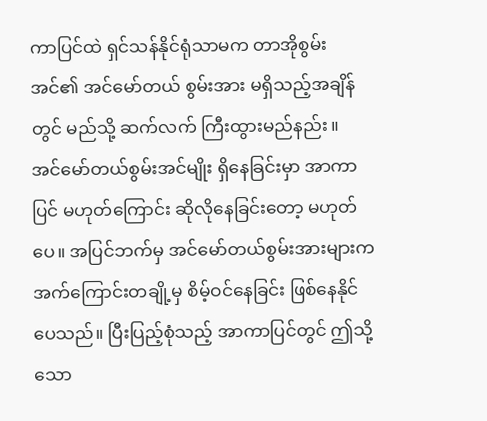ကာပြင်ထဲ ရှင်သန်နိုင်ရုံသာမက တာအိုစွမ်းအင်၏ အင်မော်တယ် စွမ်းအား မရှိသည့်အချိန်တွင် မည်သို့ ဆက်လက် ကြီးထွားမည်နည်း။
အင်မော်တယ်စွမ်းအင်မျိုး ရှိနေခြင်းမှာ အာကာပြင် မဟုတ်ကြောင်း ဆိုလိုနေခြင်းတော့ မဟုတ်ပေ။ အပြင်ဘက်မှ အင်မော်တယ်စွမ်းအားများက အက်ကြောင်းတချို့မှ စိမ့်ဝင်နေခြင်း ဖြစ်နေနိုင်ပေသည်။ ပြီးပြည့်စုံသည့် အာကာပြင်တွင် ဤသို့သော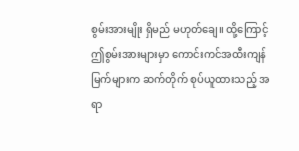စွမ်းအားမျိုး ရှိမည် မဟုတ်ချေ။ ထို့ကြောင့် ဤစွမ်းအားများမှာ ကောင်းကင်အထီးကျန်မြက်များက ဆက်တိုက် စုပ်ယူထားသည့် အရာ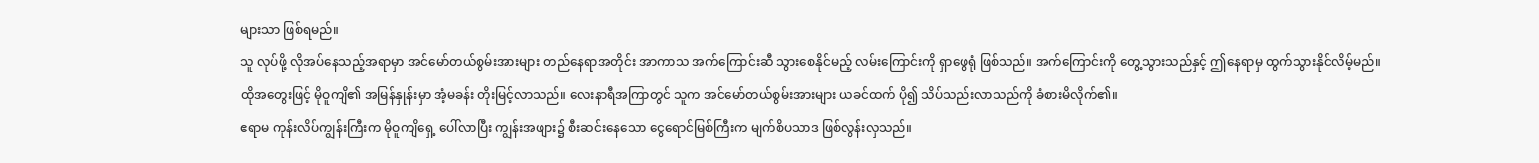များသာ ဖြစ်ရမည်။
သူ လုပ်ဖို့ လိုအပ်နေသည့်အရာမှာ အင်မော်တယ်စွမ်းအားများ တည်နေရာအတိုင်း အာကာသ အက်ကြောင်းဆီ သွားစေနိုင်မည့် လမ်းကြောင်းကို ရှာဖွေရုံ ဖြစ်သည်။ အက်ကြောင်းကို တွေ့သွားသည်နှင့် ဤနေရာမှ ထွက်သွားနိုင်လိမ့်မည်။
ထိုအတွေးဖြင့် မိုဝူကျိ၏ အမြန်နှုန်းမှာ အံ့မခန်း တိုးမြင့်လာသည်။ လေးနာရီအကြာတွင် သူက အင်မော်တယ်စွမ်းအားများ ယခင်ထက် ပို၍ သိပ်သည်းလာသည်ကို ခံစားမိလိုက်၏။
ဧရာမ ကုန်းလိပ်ကျွန်းကြီးက မိုဝူကျိရှေ့ ပေါ်လာပြီး ကျွန်းအဖျား၌ စီးဆင်းနေသော ငွေရောင်မြစ်ကြီးက မျက်စိပသာဒ ဖြစ်လွန်းလှသည်။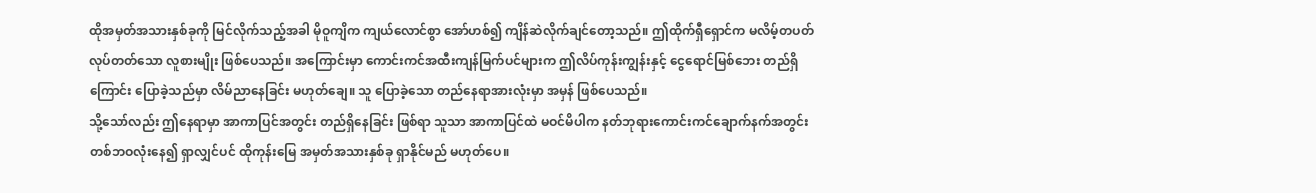ထိုအမှတ်အသားနှစ်ခုကို မြင်လိုက်သည့်အခါ မိုဝူကျိက ကျယ်လောင်စွာ အော်ဟစ်၍ ကျိန်ဆဲလိုက်ချင်တော့သည်။ ဤထိုက်ရှီရှောင်က မလိမ့်တပတ် လုပ်တတ်သော လူစားမျိုး ဖြစ်ပေသည်။ အကြောင်းမှာ ကောင်းကင်အထီးကျန်မြက်ပင်များက ဤလိပ်ကုန်းကျွန်းနှင့် ငွေရောင်မြစ်ဘေး တည်ရှိကြောင်း ပြောခဲ့သည်မှာ လိမ်ညာနေခြင်း မဟုတ်ချေ။ သူ ပြောခဲ့သော တည်နေရာအားလုံးမှာ အမှန် ဖြစ်ပေသည်။
သို့သော်လည်း ဤနေရာမှာ အာကာပြင်အတွင်း တည်ရှိနေခြင်း ဖြစ်ရာ သူသာ အာကာပြင်ထဲ မဝင်မိပါက နတ်ဘုရားကောင်းကင်ချောက်နက်အတွင်း တစ်ဘဝလုံးနေ၍ ရှာလျှင်ပင် ထိုကုန်းမြေ အမှတ်အသားနှစ်ခု ရှာနိုင်မည် မဟုတ်ပေ။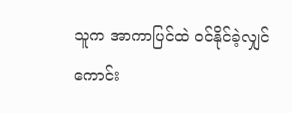သူက အာကာပြင်ထဲ ဝင်နိုင်ခဲ့လျှင် ကောင်း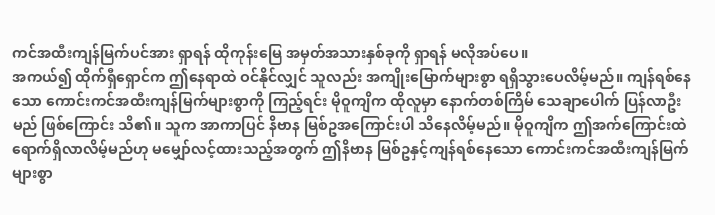ကင်အထီးကျန်မြက်ပင်အား ရှာရန် ထိုကုန်းမြေ အမှတ်အသားနှစ်ခုကို ရှာရန် မလိုအပ်ပေ။
အကယ်၍ ထိုက်ရှီရှောင်က ဤနေရာထဲ ဝင်နိုင်လျှင် သူလည်း အကျိုးမြောက်များစွာ ရရှိသွားပေလိမ့်မည်။ ကျန်ရစ်နေသော ကောင်းကင်အထီးကျန်မြက်များစွာကို ကြည့်ရင်း မိုဝူကျိက ထိုလူမှာ နောက်တစ်ကြိမ် သေချာပေါက် ပြန်လာဦးမည် ဖြစ်ကြောင်း သိ၏။ သူက အာကာပြင် နိဗာန မြစ်ဥအကြောင်းပါ သိနေလိမ့်မည်။ မိုဝူကျိက ဤအက်ကြောင်းထဲ ရောက်ရှိလာလိမ့်မည်ဟု မမျှော်လင့်ထားသည့်အတွက် ဤနိဗာန မြစ်ဥနှင့်ကျန်ရစ်နေသော ကောင်းကင်အထီးကျန်မြက်များစွာ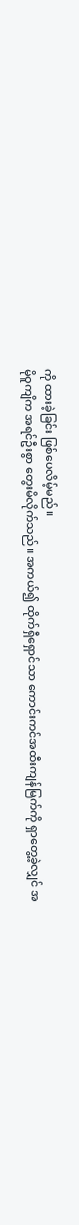ကို ထားခဲ့ခြင်း ဖြစ်ပေလိမ့်မည်။
မိုဝူကျိက အရင်ဦးစွာ တွေးမိလိုက်သည်။ အကယ်၍ ထိုက်ရှီရှောင်သာ ကောင်းကင်အထီးကျန်မြက်ကို ရှာတွေ့ခဲ့လျှင် အ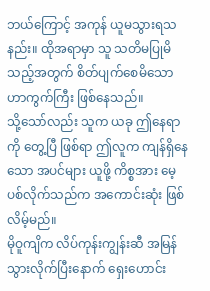ဘယ်ကြောင့် အကုန် ယူမသွားရသနည်း။ ထိုအရာမှာ သူ သတိမပြုမိသည့်အတွက် စိတ်ပျက်စေမိသော ဟာကွက်ကြီး ဖြစ်နေသည်။
သို့သော်လည်း သူက ယခု ဤနေရာကို တွေ့ပြီ ဖြစ်ရာ ဤလူက ကျန်ရှိနေသော အပင်များ ယူဖို့ ကိစ္စအား မေ့ပစ်လိုက်သည်က အကောင်းဆုံး ဖြစ်လိမ့်မည်။
မိုဝူကျိက လိပ်ကုန်းကျွန်းဆီ အမြန်သွားလိုက်ပြီးနောက် ရှေးဟောင်း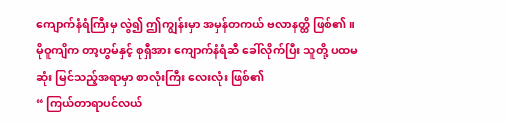ကျောက်နံရံကြီးမှ လွဲ၍ ဤကျွန်းမှာ အမှန်တကယ် ဗလာနတ္ထိ ဖြစ်၏။
မိုဝူကျိက တာ့ဟွမ်နှင့် စုရှီအား ကျောက်နံရံဆီ ခေါ်လိုက်ပြီး သူတို့ ပထမဆုံး မြင်သည့်အရာမှာ စာလုံးကြီး လေးလုံး ဖြစ်၏
“ ကြယ်တာရာပင်လယ်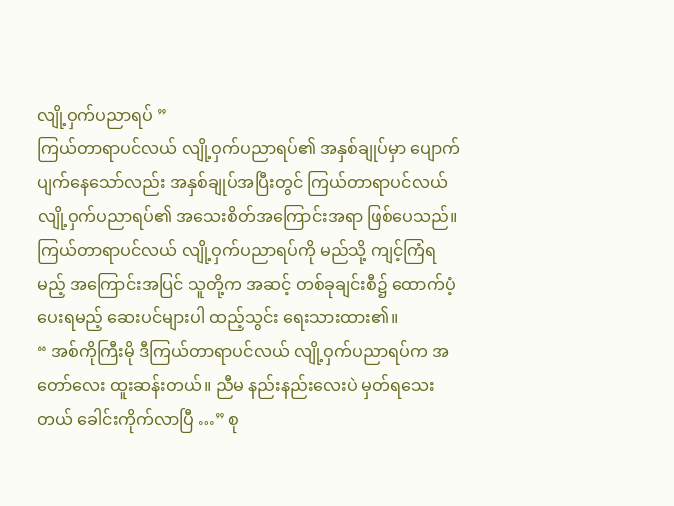လျို့ဝှက်ပညာရပ် ”
ကြယ်တာရာပင်လယ် လျို့ဝှက်ပညာရပ်၏ အနှစ်ချုပ်မှာ ပျောက်ပျက်နေသော်လည်း အနှစ်ချုပ်အပြီးတွင် ကြယ်တာရာပင်လယ် လျို့ဝှက်ပညာရပ်၏ အသေးစိတ်အကြောင်းအရာ ဖြစ်ပေသည်။ ကြယ်တာရာပင်လယ် လျို့ဝှက်ပညာရပ်ကို မည်သို့ ကျင့်ကြံရမည့် အကြောင်းအပြင် သူတို့က အဆင့် တစ်ခုချင်းစီ၌ ထောက်ပံ့ပေးရမည့် ဆေးပင်များပါ ထည့်သွင်း ရေးသားထား၏။
“ အစ်ကိုကြီးမို ဒီကြယ်တာရာပင်လယ် လျို့ဝှက်ပညာရပ်က အတော်လေး ထူးဆန်းတယ်။ ညီမ နည်းနည်းလေးပဲ မှတ်ရသေးတယ် ခေါင်းကိုက်လာပြီ …” စု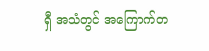ရှီ အသံတွင် အကြောက်တ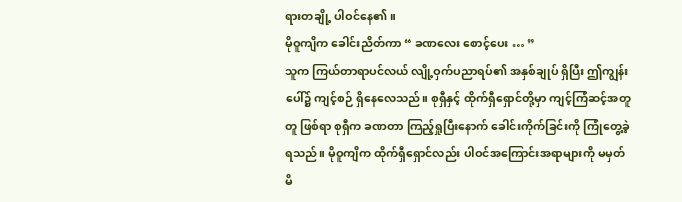ရားတချို့ ပါဝင်နေ၏။
မိုဝူကျိက ခေါင်းညိတ်ကာ “ ခဏလေး စောင့်ပေး … ”
သူက ကြယ်တာရာပင်လယ် လျို့ဝှက်ပညာရပ်၏ အနှစ်ချုပ် ရှိပြီး ဤကျွန်းပေါ်၌ ကျင့်စဉ် ရှိနေလေသည်။ စုရှီနှင့် ထိုက်ရှီရှောင်တို့မှာ ကျင့်ကြံဆင့်အတူတူ ဖြစ်ရာ စုရှီက ခဏတာ ကြည့်ရှုပြီးနောက် ခေါင်းကိုက်ခြင်းကို ကြုံတွေ့ခဲ့ရသည်။ မိုဝူကျိက ထိုက်ရှီရှောင်လည်း ပါဝင်အကြောင်းအရာများကို မမှတ်မိ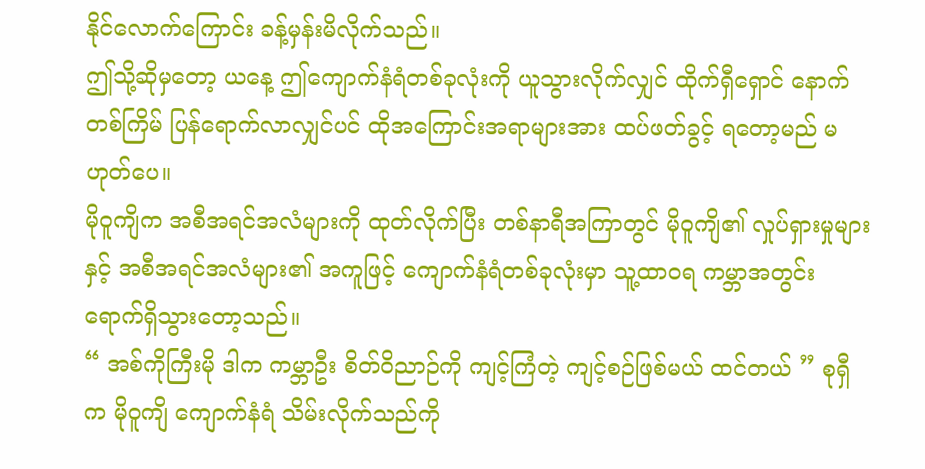နိုင်လောက်ကြောင်း ခန့်မှန်းမိလိုက်သည်။
ဤသို့ဆိုမှတော့ ယနေ့ ဤကျောက်နံရံတစ်ခုလုံးကို ယူသွားလိုက်လျှင် ထိုက်ရှီရှောင် နောက်တစ်ကြိမ် ပြန်ရောက်လာလျှင်ပင် ထိုအကြောင်းအရာများအား ထပ်ဖတ်ခွင့် ရတော့မည် မဟုတ်ပေ။
မိုဝူကျိက အစီအရင်အလံများကို ထုတ်လိုက်ပြီး တစ်နာရီအကြာတွင် မိုဝူကျိ၏ လှုပ်ရှားမှုများနှင့် အစီအရင်အလံများ၏ အကူဖြင့် ကျောက်နံရံတစ်ခုလုံးမှာ သူ့ထာဝရ ကမ္ဘာအတွင်း ရောက်ရှိသွားတော့သည်။
“ အစ်ကိုကြီးမို ဒါက ကမ္ဘာဦး စိတ်ဝိညာဉ်ကို ကျင့်ကြံတဲ့ ကျင့်စဉ်ဖြစ်မယ် ထင်တယ် ” စုရှီက မိုဝူကျိ ကျောက်နံရံ သိမ်းလိုက်သည်ကို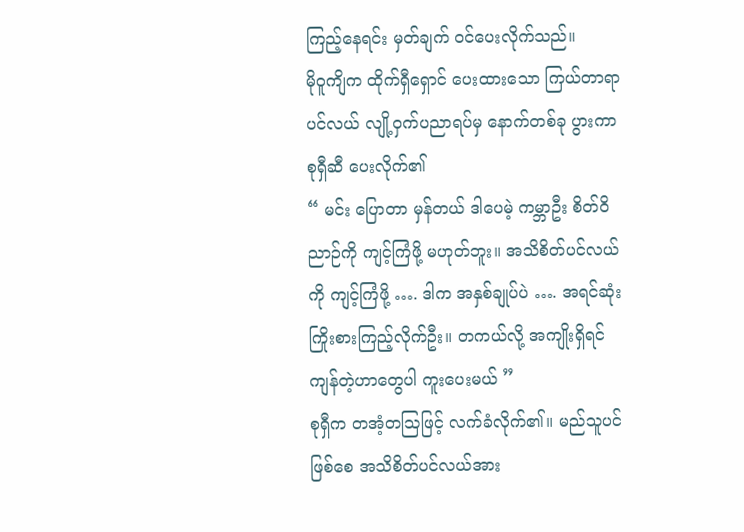ကြည့်နေရင်း မှတ်ချက် ဝင်ပေးလိုက်သည်။
မိုဝူကျိက ထိုက်ရှီရှောင် ပေးထားသော ကြယ်တာရာပင်လယ် လျို့ဝှက်ပညာရပ်မှ နောက်တစ်ခု ပွားကာ စုရှီဆီ ပေးလိုက်၏
“ မင်း ပြောတာ မှန်တယ် ဒါပေမဲ့ ကမ္ဘာဦး စိတ်ဝိညာဉ်ကို ကျင့်ကြံဖို့ မဟုတ်ဘူး။ အသိစိတ်ပင်လယ်ကို ကျင့်ကြံဖို့ …. ဒါက အနှစ်ချုပ်ပဲ …. အရင်ဆုံး ကြိုးစားကြည့်လိုက်ဦး။ တကယ်လို့ အကျိုးရှိရင် ကျန်တဲ့ဟာတွေပါ ကူးပေးမယ် ”
စုရှီက တအံ့တဩဖြင့် လက်ခံလိုက်၏။ မည်သူပင် ဖြစ်စေ အသိစိတ်ပင်လယ်အား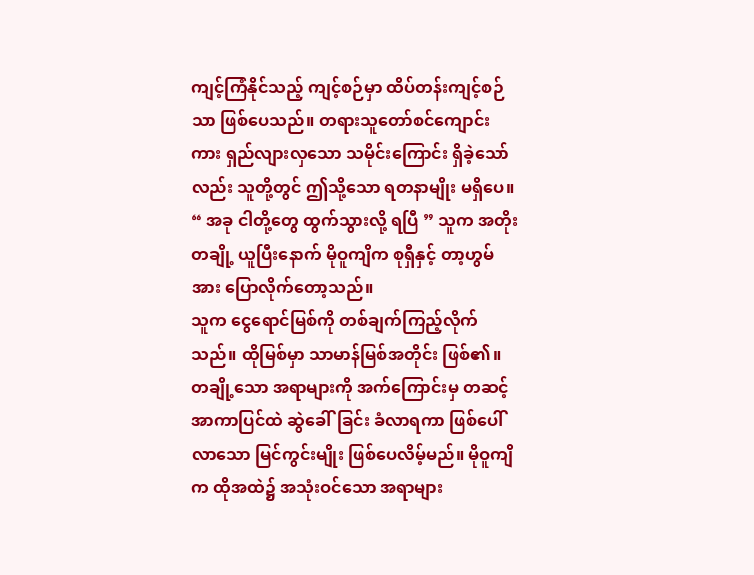ကျင့်ကြံနိုင်သည့် ကျင့်စဉ်မှာ ထိပ်တန်းကျင့်စဉ်သာ ဖြစ်ပေသည်။ တရားသူတော်စင်ကျောင်းကား ရှည်လျားလှသော သမိုင်းကြောင်း ရှိခဲ့သော်လည်း သူတို့တွင် ဤသို့သော ရတနာမျိုး မရှိပေ။
“ အခု ငါတို့တွေ ထွက်သွားလို့ ရပြီ ” သူက အတိုးတချို့ ယူပြီးနောက် မိုဝူကျိက စုရှီနှင့် တာ့ဟွမ်အား ပြောလိုက်တော့သည်။
သူက ငွေရောင်မြစ်ကို တစ်ချက်ကြည့်လိုက်သည်။ ထိုမြစ်မှာ သာမာန်မြစ်အတိုင်း ဖြစ်၏။ တချို့သော အရာများကို အက်ကြောင်းမှ တဆင့် အာကာပြင်ထဲ ဆွဲခေါ်ခြင်း ခံလာရကာ ဖြစ်ပေါ်လာသော မြင်ကွင်းမျိုး ဖြစ်ပေလိမ့်မည်။ မိုဝူကျိက ထိုအထဲ၌ အသုံးဝင်သော အရာများ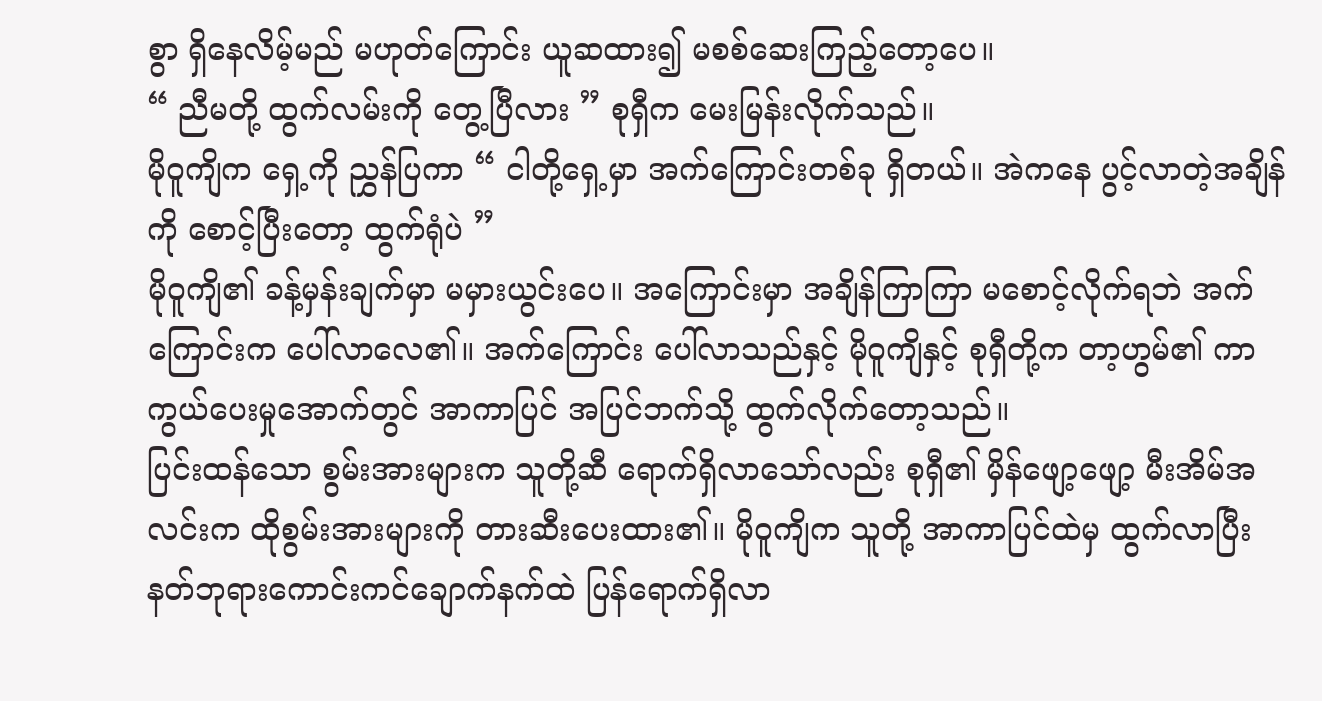စွာ ရှိနေလိမ့်မည် မဟုတ်ကြောင်း ယူဆထား၍ မစစ်ဆေးကြည့်တော့ပေ။
“ ညီမတို့ ထွက်လမ်းကို တွေ့ပြီလား ” စုရှီက မေးမြန်းလိုက်သည်။
မိုဝူကျိက ရှေ့ကို ညွှန်ပြကာ “ ငါတို့ရှေ့မှာ အက်ကြောင်းတစ်ခု ရှိတယ်။ အဲကနေ ပွင့်လာတဲ့အချိန်ကို စောင့်ပြီးတော့ ထွက်ရုံပဲ ”
မိုဝူကျိ၏ ခန့်မှန်းချက်မှာ မမှားယွင်းပေ။ အကြောင်းမှာ အချိန်ကြာကြာ မစောင့်လိုက်ရဘဲ အက်ကြောင်းက ပေါ်လာလေ၏။ အက်ကြောင်း ပေါ်လာသည်နှင့် မိုဝူကျိနှင့် စုရှီတို့က တာ့ဟွမ်၏ ကာကွယ်ပေးမှုအောက်တွင် အာကာပြင် အပြင်ဘက်သို့ ထွက်လိုက်တော့သည်။
ပြင်းထန်သော စွမ်းအားများက သူတို့ဆီ ရောက်ရှိလာသော်လည်း စုရှီ၏ မှိန်ဖျော့ဖျော့ မီးအိမ်အလင်းက ထိုစွမ်းအားများကို တားဆီးပေးထား၏။ မိုဝူကျိက သူတို့ အာကာပြင်ထဲမှ ထွက်လာပြီး နတ်ဘုရားကောင်းကင်ချောက်နက်ထဲ ပြန်ရောက်ရှိလာ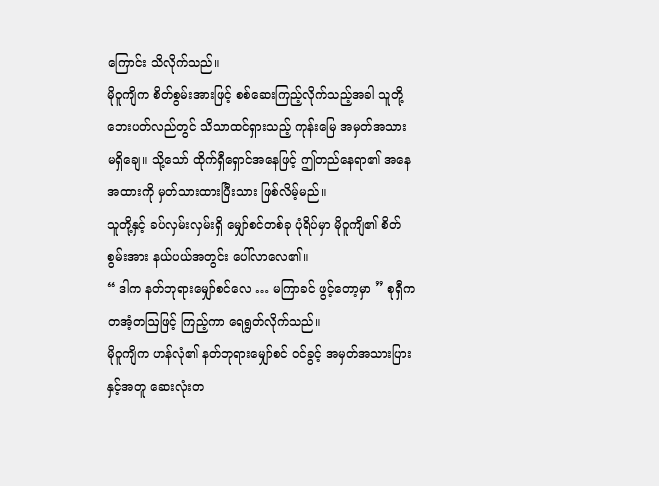ကြောင်း သိလိုက်သည်။
မိုဝူကျိက စိတ်စွမ်းအားဖြင့် စစ်ဆေးကြည့်လိုက်သည့်အခါ သူတို့ဘေးပတ်လည်တွင် သိသာထင်ရှားသည့် ကုန်းမြေ အမှတ်အသား မရှိချေ။ သို့သော် ထိုက်ရှီရှောင်အနေဖြင့် ဤတည်နေရာ၏ အနေအထားကို မှတ်သားထားပြီးသား ဖြစ်လိမ့်မည်။
သူတို့နှင့် ခပ်လှမ်းလှမ်းရှိ မျှော်စင်တစ်ခု ပုံရိပ်မှာ မိုဝူကျိ၏ စိတ်စွမ်းအား နယ်ပယ်အတွင်း ပေါ်လာလေ၏။
“ ဒါက နတ်ဘုရားမျှော်စင်လေ … မကြာခင် ဖွင့်တော့မှာ ” စုရှီက တအံ့တဩဖြင့် ကြည့်ကာ ရေရွတ်လိုက်သည်။
မိုဝူကျိက ဟန်လုံ၏ နတ်ဘုရားမျှော်စင် ဝင်ခွင့် အမှတ်အသားပြားနှင့်အတူ ဆေးလုံးတ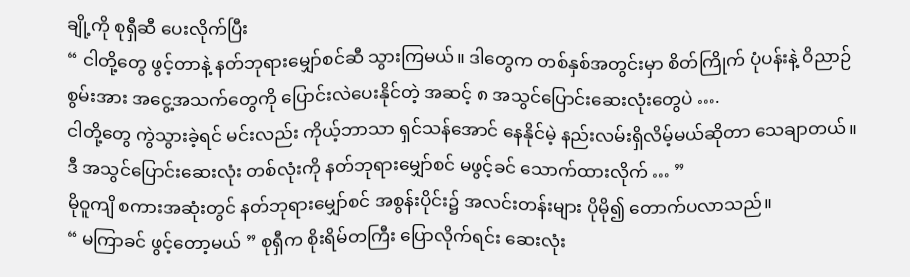ချို့ကို စုရှီဆီ ပေးလိုက်ပြီး
“ ငါတို့တွေ ဖွင့်တာနဲ့ နတ်ဘုရားမျှော်စင်ဆီ သွားကြမယ်။ ဒါတွေက တစ်နှစ်အတွင်းမှာ စိတ်ကြိုက် ပုံပန်းနဲ့ ဝိညာဉ်စွမ်းအား အငွေ့အသက်တွေကို ပြောင်းလဲပေးနိုင်တဲ့ အဆင့် ၈ အသွင်ပြောင်းဆေးလုံးတွေပဲ ….
ငါတို့တွေ ကွဲသွားခဲ့ရင် မင်းလည်း ကိုယ့်ဘာသာ ရှင်သန်အောင် နေနိုင်မဲ့ နည်းလမ်းရှိလိမ့်မယ်ဆိုတာ သေချာတယ်။ ဒီ အသွင်ပြောင်းဆေးလုံး တစ်လုံးကို နတ်ဘုရားမျှော်စင် မဖွင့်ခင် သောက်ထားလိုက် … ”
မိုဝူကျိ စကားအဆုံးတွင် နတ်ဘုရားမျှော်စင် အစွန်းပိုင်း၌ အလင်းတန်းများ ပိုမို၍ တောက်ပလာသည်။
“ မကြာခင် ဖွင့်တော့မယ် ” စုရှီက စိုးရိမ်တကြီး ပြောလိုက်ရင်း ဆေးလုံး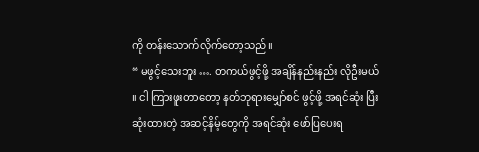ကို တန်းသောက်လိုက်တော့သည်။
“ မဖွင့်သေးဘူး …. တကယ်ဖွင့်ဖို့ အချိန်နည်းနည်း လိုဦးမယ် ။ ငါ ကြားဖူးတာတော့ နတ်ဘုရားမျှော်စင် ဖွင့်ဖို့ အရင်ဆုံး ပြီးဆုံးထားတဲ့ အဆင့်နိမ့်တွေကို အရင်ဆုံး ဖော်ပြပေးရ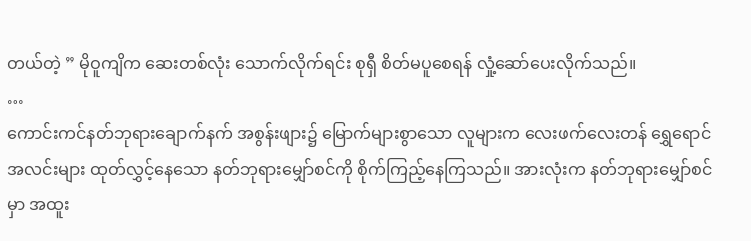တယ်တဲ့ ” မိုဝူကျိက ဆေးတစ်လုံး သောက်လိုက်ရင်း စုရှီ စိတ်မပူစေရန် လှုံ့ဆော်ပေးလိုက်သည်။
…
ကောင်းကင်နတ်ဘုရားချောက်နက် အစွန်းဖျား၌ မြောက်များစွာသော လူများက လေးဖက်လေးတန် ရွှေရောင်အလင်းများ ထုတ်လွှင့်နေသော နတ်ဘုရားမျှော်စင်ကို စိုက်ကြည့်နေကြသည်။ အားလုံးက နတ်ဘုရားမျှော်စင်မှာ အထူး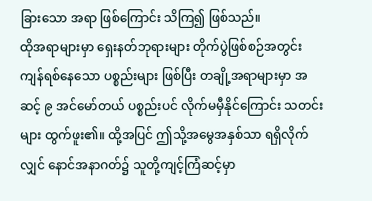ခြားသော အရာ ဖြစ်ကြောင်း သိကြ၍ ဖြစ်သည်။
ထိုအရာများမှာ ရှေးနတ်ဘုရားများ တိုက်ပွဲဖြစ်စဉ်အတွင်း ကျန်ရစ်နေသော ပစ္စည်းများ ဖြစ်ပြီး တချို့အရာများမှာ အဆင့် ၉ အင်မော်တယ် ပစ္စည်းပင် လိုက်မမှီနိုင်ကြောင်း သတင်းများ ထွက်ဖူး၏။ ထို့အပြင် ဤသို့အမွေအနှစ်သာ ရရှိလိုက်လျှင် နောင်အနာဂတ်၌ သူတို့ကျင့်ကြံဆင့်မှာ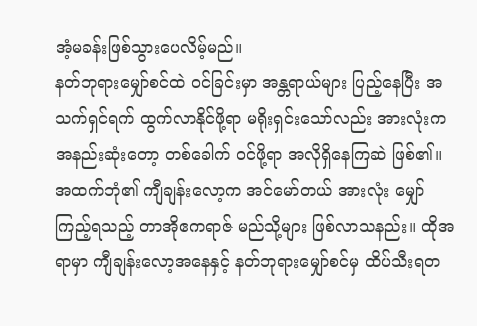အံ့မခန်းဖြစ်သွားပေလိမ့်မည်။
နတ်ဘုရားမျှော်စင်ထဲ ဝင်ခြင်းမှာ အန္တရာယ်များ ပြည့်နေပြီး အသက်ရှင်ရက် ထွက်လာနိုင်ဖို့ရာ မရိုးရှင်းသော်လည်း အားလုံးက အနည်းဆုံးတော့ တစ်ခေါက် ဝင်ဖို့ရာ အလိုရှိနေကြဆဲ ဖြစ်၏။
အထက်ဘုံ၏ ကျီချန်းလော့က အင်မော်တယ် အားလုံး မျှော်ကြည့်ရသည့် တာအိုဧကရာဇ် မည်သို့များ ဖြစ်လာသနည်း။ ထိုအရာမှာ ကျီချန်းလော့အနေနှင့် နတ်ဘုရားမျှော်စင်မှ ထိပ်သီးရတ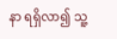နာ ရရှိလာ၍ သူ့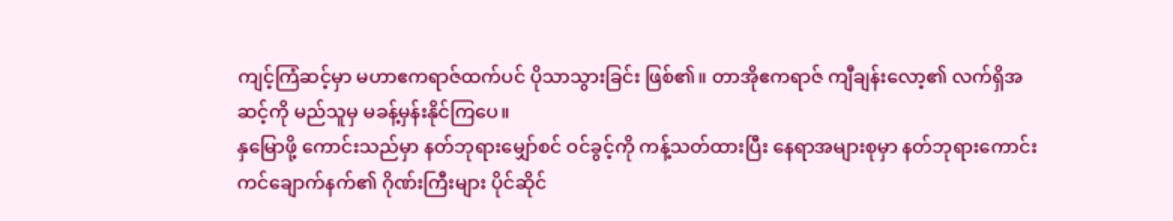ကျင့်ကြံဆင့်မှာ မဟာဧကရာဇ်ထက်ပင် ပိုသာသွားခြင်း ဖြစ်၏။ တာအိုဧကရာဇ် ကျီချန်းလော့၏ လက်ရှိအဆင့်ကို မည်သူမှ မခန့်မှန်းနိုင်ကြပေ။
နှမြောဖို့ ကောင်းသည်မှာ နတ်ဘုရားမျှော်စင် ဝင်ခွင့်ကို ကန့်သတ်ထားပြီး နေရာအများစုမှာ နတ်ဘုရားကောင်းကင်ချောက်နက်၏ ဂိုဏ်းကြီးများ ပိုင်ဆိုင်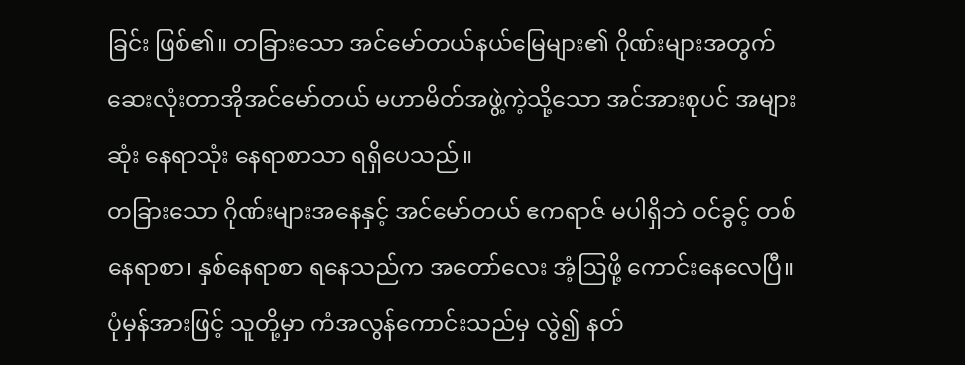ခြင်း ဖြစ်၏။ တခြားသော အင်မော်တယ်နယ်မြေများ၏ ဂိုဏ်းများအတွက် ဆေးလုံးတာအိုအင်မော်တယ် မဟာမိတ်အဖွဲ့ကဲ့သို့သော အင်အားစုပင် အများဆုံး နေရာသုံး နေရာစာသာ ရရှိပေသည်။
တခြားသော ဂိုဏ်းများအနေနှင့် အင်မော်တယ် ဧကရာဇ် မပါရှိဘဲ ဝင်ခွင့် တစ်နေရာစာ၊ နှစ်နေရာစာ ရနေသည်က အတော်လေး အံ့ဩဖို့ ကောင်းနေလေပြီ။ ပုံမှန်အားဖြင့် သူတို့မှာ ကံအလွန်ကောင်းသည်မှ လွဲ၍ နတ်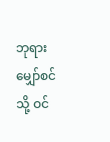ဘုရားမျှော်စင်သို့ ဝင်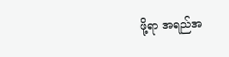ဖို့ရာ အရည်အ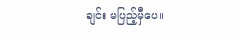ချင်း မပြည့်မှီပေ။